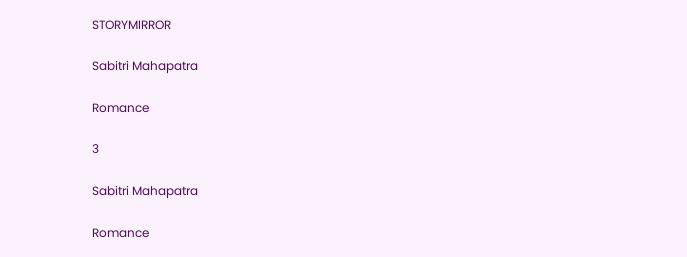STORYMIRROR

Sabitri Mahapatra

Romance

3

Sabitri Mahapatra

Romance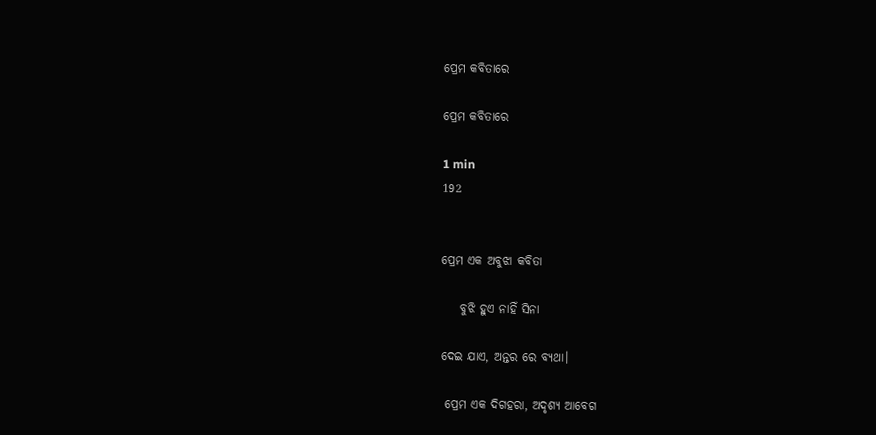ପ୍ରେମ କବିତାରେ

ପ୍ରେମ କବିତାରେ

1 min
192


ପ୍ରେମ ଏକ ଅବୁଝା କବିତା

    ବୁଝି ହୁଏ ନାହିଁ ସିନା

ଦେଇ ଯାଏ, ଅନ୍ତର ରେ ବ୍ୟଥା।

 ପ୍ରେମ ଏକ ଦିଗହରା, ଅଦୃଶ୍ୟ ଆବେଗ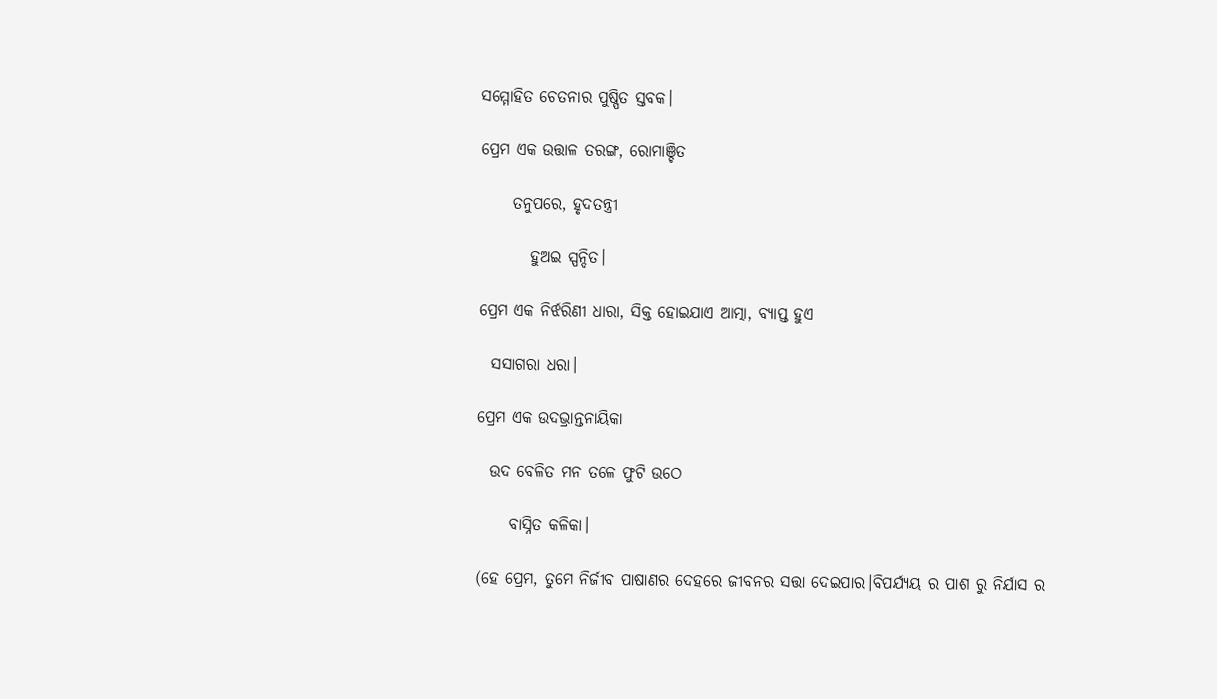ସମ୍ମୋହିତ ଚେତନାର ପୁଷ୍ପିତ ସ୍ତବକ।

ପ୍ରେମ ଏକ ଉତ୍ତାଳ ତରଙ୍ଗ, ରୋମାଞ୍ଚିତ

     ତନୁପରେ, ହୃଦତନ୍ତ୍ରୀ

        ହୁଅଇ ସ୍ପନ୍ଦିତ।

ପ୍ରେମ ଏକ ନିର୍ଝରିଣୀ ଧାରା, ସିକ୍ତ ହୋଇଯାଏ ଆତ୍ମା, ବ୍ୟାପ୍ତ ହୁଏ

  ସସାଗରା ଧରା।

ପ୍ରେମ ଏକ ଉଦଭ୍ରାନ୍ତନାୟିକା

  ଉଦ ବେଳିତ ମନ ତଳେ ଫୁଟି ଉଠେ

     ବାସ୍ନିତ କଳିକା।

(ହେ ପ୍ରେମ, ତୁମେ ନିର୍ଜୀବ ପାଷାଣର ଦେହରେ ଜୀବନର ସତ୍ତା ଦେଇପାର।ବିପର୍ଯ୍ୟୟ ର ପାଶ ରୁ ନିର୍ଯାସ ର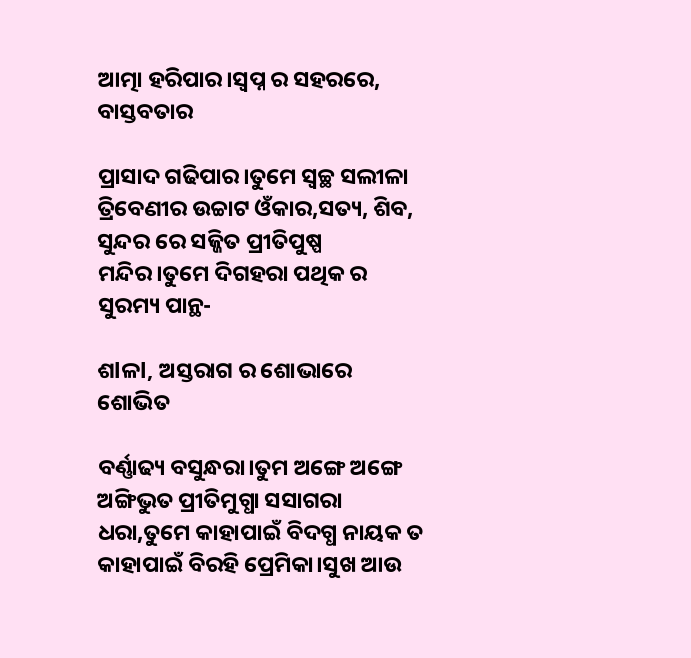ଆତ୍ମା ହରିପାର।ସ୍ବପ୍ନ ର ସହରରେ, ବାସ୍ତବତାର

ପ୍ରାସାଦ ଗଢିପାର।ତୁମେ ସ୍ୱଚ୍ଛ ସଲୀଳା ତ୍ରିବେଣୀର ଉଚ୍ଚାଟ ଓଁକାର,ସତ୍ୟ, ଶିବ, ସୁନ୍ଦର ରେ ସଜ୍ଜିତ ପ୍ରୀତିପୁଷ୍ପ ମନ୍ଦିର।ତୁମେ ଦିଗହରା ପଥିକ ର ସୁରମ୍ୟ ପାନ୍ଥ-

ଶlଳl, ଅସ୍ତରାଗ ର ଶୋଭାରେ ଶୋଭିତ

ବର୍ଣ୍ଣାଢ୍ୟ ବସୁନ୍ଧରା।ତୁମ ଅଙ୍ଗେ ଅଙ୍ଗେ ଅଙ୍ଗିଭୁତ ପ୍ରୀତିମୁଗ୍ଧା ସସାଗରା ଧରା,ତୁମେ କାହାପାଇଁ ବିଦଗ୍ଧ ନାୟକ ତ କାହାପାଇଁ ବିରହି ପ୍ରେମିକା।ସୁଖ ଆଉ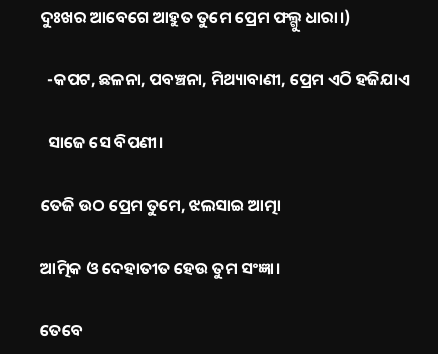ଦୁଃଖର ଆବେଗେ ଆହୁତ ତୁମେ ପ୍ରେମ ଫଲ୍ଗୁ ଧାରା।)

  -କପଟ, ଛଳନା, ପବଞ୍ଚନା, ମିଥ୍ୟାବାଣୀ, ପ୍ରେମ ଏଠି ହଜିଯାଏ

  ସାଜେ ସେ ବିପଣୀ।

ତେଜି ଉଠ ପ୍ରେମ ତୁମେ, ଝଲସାଇ ଆତ୍ମା

ଆତ୍ମିକ ଓ ଦେହାତୀତ ହେଉ ତୁମ ସଂଜ୍ଞା।

ତେବେ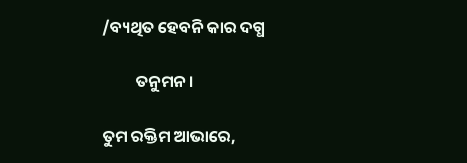/ବ୍ୟଥିତ ହେବନି କାର ଦଗ୍ଧ

         ତନୁମନ।

ତୁମ ରକ୍ତିମ ଆଭାରେ,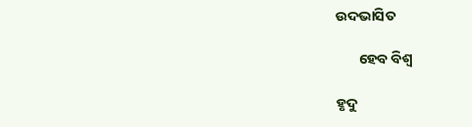ଉଦଭାସିତ

       ହେବ ବିଶ୍ୱ

ହୃଦୁ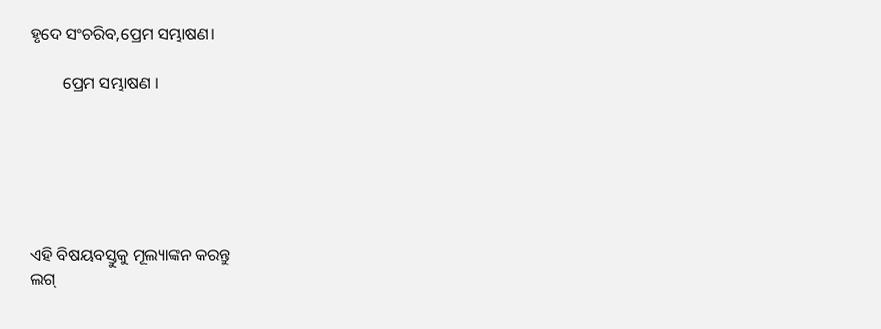ହୃଦେ ସଂଚରିବ,ପ୍ରେମ ସମ୍ଭାଷଣ।

        ପ୍ରେମ ସମ୍ଭାଷଣ ।






ଏହି ବିଷୟବସ୍ତୁକୁ ମୂଲ୍ୟାଙ୍କନ କରନ୍ତୁ
ଲଗ୍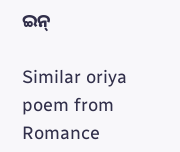ଇନ୍

Similar oriya poem from Romance